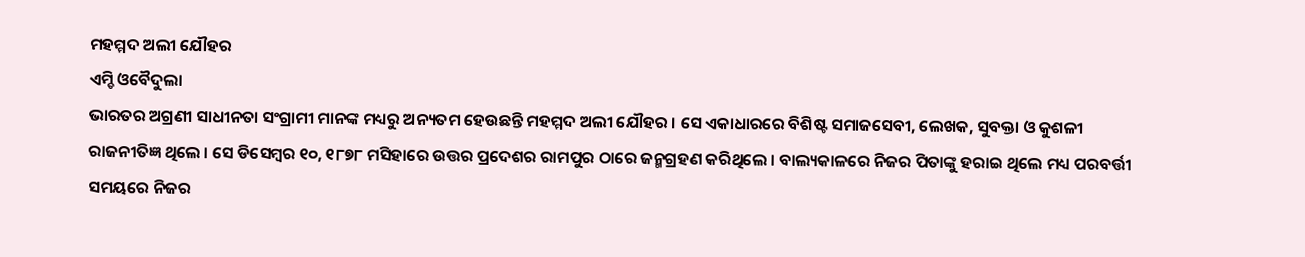ମହମ୍ମଦ ଅଲୀ ଯୌହର
ଏମ୍ଡି ଓବୈଦୁଲା
ଭାରତର ଅଗ୍ରଣୀ ସାଧୀନତା ସଂଗ୍ରାମୀ ମାନଙ୍କ ମଧ୍ୟରୁ ଅନ୍ୟତମ ହେଉଛନ୍ତି ମହମ୍ମଦ ଅଲୀ ଯୌହର । ସେ ଏକାଧାରରେ ବିଶିଷ୍ଟ ସମାଜସେବୀ, ଲେଖକ, ସୁବକ୍ତା ଓ କୁଶଳୀ ରାଜନୀତିଜ୍ଞ ଥିଲେ । ସେ ଡିସେମ୍ବର ୧୦, ୧୮୭୮ ମସିହାରେ ଉତ୍ତର ପ୍ରଦେଶର ରାମପୁର ଠାରେ ଜନ୍ମଗ୍ରହଣ କରିଥିଲେ । ବାଲ୍ୟକାଳରେ ନିଜର ପିତାଙ୍କୁ ହରାଇ ଥିଲେ ମଧ୍ୟ ପରବର୍ତ୍ତୀ ସମୟରେ ନିଜର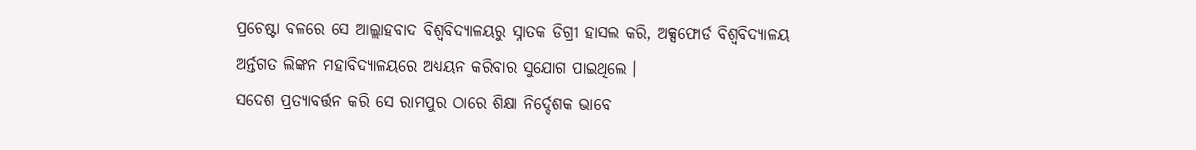ପ୍ରଚେଷ୍ଟା ବଳରେ ସେ ଆଲ୍ଲାହବାଦ ବିଶ୍ୱବିଦ୍ୟାଳୟରୁ ସ୍ନାତକ ଡିଗ୍ରୀ ହାସଲ କରି, ଅକ୍ସଫୋର୍ଡ ବିଶ୍ୱବିଦ୍ୟାଳୟ ଅର୍ନ୍ତଗତ ଲିଙ୍କନ ମହାବିଦ୍ୟାଳୟରେ ଅଧ୍ୟୟନ କରିବାର ସୁଯୋଗ ପାଇଥିଲେ ।
ସଦେଶ ପ୍ରତ୍ୟାବର୍ତ୍ତନ କରି ସେ ରାମପୁର ଠାରେ ଶିକ୍ଷା ନିର୍ଦ୍ଦେଶକ ଭାବେ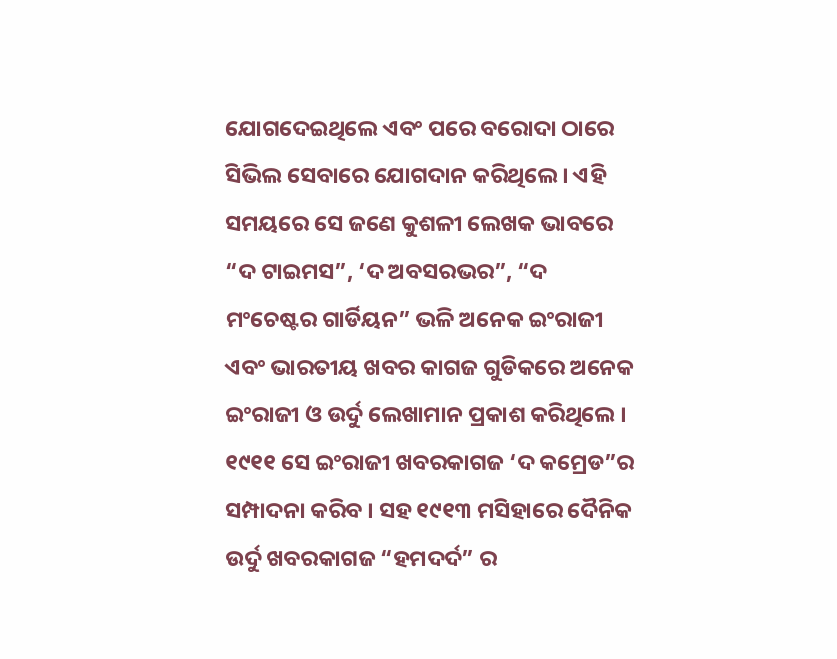ଯୋଗଦେଇଥିଲେ ଏବଂ ପରେ ବରୋଦା ଠାରେ ସିଭିଲ ସେବାରେ ଯୋଗଦାନ କରିଥିଲେ । ଏହି ସମୟରେ ସେ ଜଣେ କୁଶଳୀ ଲେଖକ ଭାବରେ “ଦ ଟାଇମସ”, ‘ଦ ଅବସରଭର”, “ଦ ମଂଚେଷ୍ଟର ଗାର୍ଡିୟନ” ଭଳି ଅନେକ ଇଂରାଜୀ ଏବଂ ଭାରତୀୟ ଖବର କାଗଜ ଗୁଡିକରେ ଅନେକ ଇଂରାଜୀ ଓ ଉର୍ଦୁ ଲେଖାମାନ ପ୍ରକାଶ କରିଥିଲେ । ୧୯୧୧ ସେ ଇଂରାଜୀ ଖବରକାଗଜ ‘ଦ କମ୍ରେଡ”ର ସମ୍ପାଦନା କରିବ । ସହ ୧୯୧୩ ମସିହାରେ ଦୈନିକ ଉର୍ଦୁ ଖବରକାଗଜ “ହମଦର୍ଦ” ର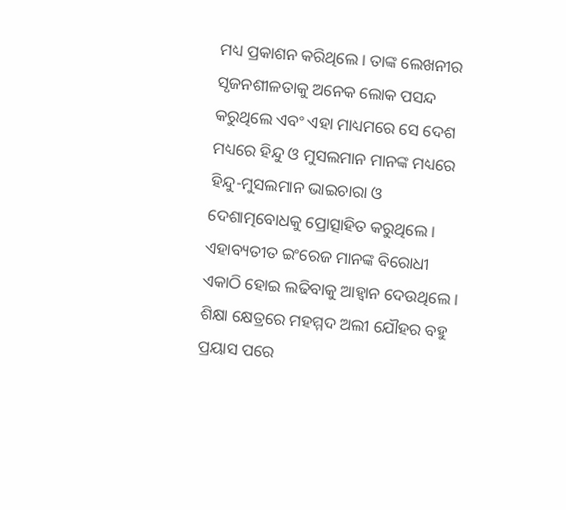ମଧ୍ୟ ପ୍ରକାଶନ କରିଥିଲେ । ତାଙ୍କ ଲେଖନୀର ସୃଜନଶୀଳତାକୁ ଅନେକ ଲୋକ ପସନ୍ଦ କରୁଥିଲେ ଏବଂ ଏହା ମାଧ୍ୟମରେ ସେ ଦେଶ ମଧ୍ୟରେ ହିନ୍ଦୁ ଓ ମୁସଲମାନ ମାନଙ୍କ ମଧ୍ୟରେ ହିନ୍ଦୁ-ମୁସଲମାନ ଭାଇଚାରା ଓ ଦେଶାତ୍ମବୋଧକୁ ପ୍ରୋତ୍ସାହିତ କରୁଥିଲେ । ଏହାବ୍ୟତୀତ ଇଂରେଜ ମାନଙ୍କ ବିରୋଧୀ ଏକାଠି ହୋଇ ଲଢିବାକୁ ଆହ୍ୱାନ ଦେଉଥିଲେ । ଶିକ୍ଷା କ୍ଷେତ୍ରରେ ମହମ୍ମଦ ଅଲୀ ଯୌହର ବହୁ ପ୍ରୟାସ ପରେ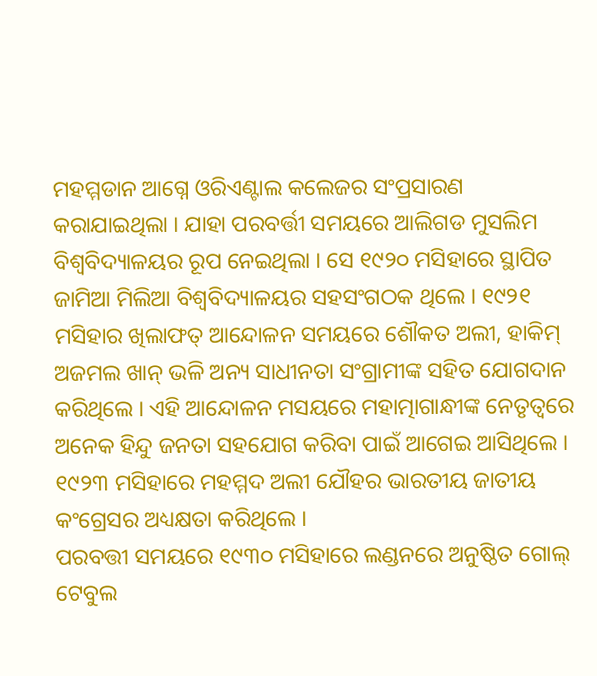ମହମ୍ମଡାନ ଆଗ୍ନେ ଓରିଏଣ୍ଟାଲ କଲେଜର ସଂପ୍ରସାରଣ କରାଯାଇଥିଲା । ଯାହା ପରବର୍ତ୍ତୀ ସମୟରେ ଆଲିଗଡ ମୁସଲିମ ବିଶ୍ୱବିଦ୍ୟାଳୟର ରୂପ ନେଇଥିଲା । ସେ ୧୯୨୦ ମସିହାରେ ସ୍ଥାପିତ ଜାମିଆ ମିଲିଆ ବିଶ୍ୱବିଦ୍ୟାଳୟର ସହସଂଗଠକ ଥିଲେ । ୧୯୨୧ ମସିହାର ଖିଲାଫତ୍ ଆନ୍ଦୋଳନ ସମୟରେ ଶୌକତ ଅଲୀ, ହାକିମ୍ ଅଜମଲ ଖାନ୍ ଭଳି ଅନ୍ୟ ସାଧୀନତା ସଂଗ୍ରାମୀଙ୍କ ସହିତ ଯୋଗଦାନ କରିଥିଲେ । ଏହି ଆନ୍ଦୋଳନ ମସୟରେ ମହାତ୍ମାଗାନ୍ଧୀଙ୍କ ନେତୃତ୍ୱରେ ଅନେକ ହିନ୍ଦୁ ଜନତା ସହଯୋଗ କରିବା ପାଇଁ ଆଗେଇ ଆସିଥିଲେ । ୧୯୨୩ ମସିହାରେ ମହମ୍ମଦ ଅଲୀ ଯୌହର ଭାରତୀୟ ଜାତୀୟ କଂଗ୍ରେସର ଅଧ୍ୟକ୍ଷତା କରିଥିଲେ ।
ପରବତ୍ତୀ ସମୟରେ ୧୯୩୦ ମସିହାରେ ଲଣ୍ଡନରେ ଅନୁଷ୍ଠିତ ଗୋଲ୍ ଟେବୁଲ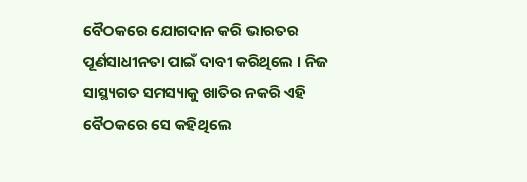ବୈଠକରେ ଯୋଗଦାନ କରି ଭାରତର ପୂର୍ଣସାଧୀନତା ପାଇଁ ଦାବୀ କରିଥିଲେ । ନିଜ ସାସ୍ଥ୍ୟଗତ ସମସ୍ୟାକୁ ଖାତିର ନକରି ଏହି ବୈଠକରେ ସେ କହିଥିଲେ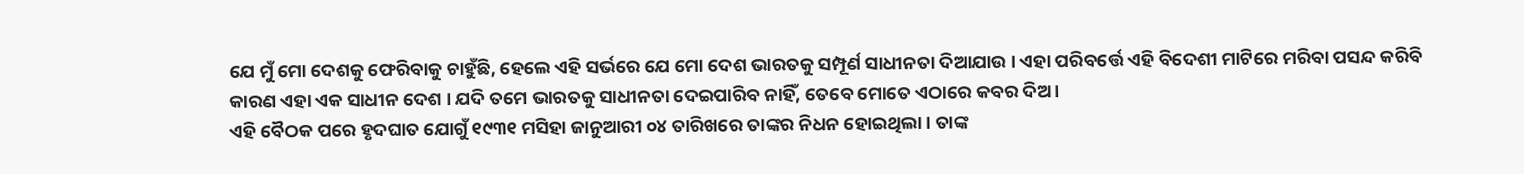ଯେ ମୁଁ ମୋ ଦେଶକୁ ଫେରିବାକୁ ଚାହୁଁଛି, ହେଲେ ଏହି ସର୍ଭରେ ଯେ ମୋ ଦେଶ ଭାରତକୁ ସମ୍ପୂର୍ଣ ସାଧୀନତା ଦିଆଯାଉ । ଏହା ପରିବର୍ତ୍ତେ ଏହି ବିଦେଶୀ ମାଟିରେ ମରିବା ପସନ୍ଦ କରିବି କାରଣ ଏହା ଏକ ସାଧୀନ ଦେଶ । ଯଦି ତମେ ଭାରତକୁ ସାଧୀନତା ଦେଇପାରିବ ନାହିଁ, ତେବେ ମୋତେ ଏଠାରେ କବର ଦିଅ ।
ଏହି ବୈଠକ ପରେ ହୃଦଘାତ ଯୋଗୁଁ ୧୯୩୧ ମସିହା ଜାନୁଆରୀ ୦୪ ତାରିଖରେ ତାଙ୍କର ନିଧନ ହୋଇଥିଲା । ତାଙ୍କ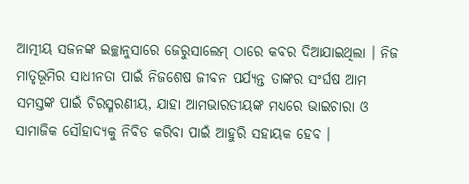ଆତ୍ମୀୟ ସଜନଙ୍କ ଇଚ୍ଛାନୁସାରେ ଜେରୁସାଲେମ୍ ଠାରେ କବର ଦିଆଯାଇଥିଲା । ନିଜ ମାତୃଭୂମିର ସାଧୀନତା ପାଇଁ ନିଜଶେଷ ଜୀବନ ପର୍ଯ୍ୟନ୍ତ ତାଙ୍କର ସଂର୍ଘଷ ଆମ ସମସ୍ତଙ୍କ ପାଇଁ ଚିରସ୍ମରଣୀୟ, ଯାହା ଆମଭାରତୀୟଙ୍କ ମଧ୍ୟରେ ଭାଇଚାରା ଓ ସାମାଜିକ ସୌହାଦ୍ୟକୁ ନିବିଡ କରିବା ପାଇଁ ଆହୁରି ସହାୟକ ହେବ ।